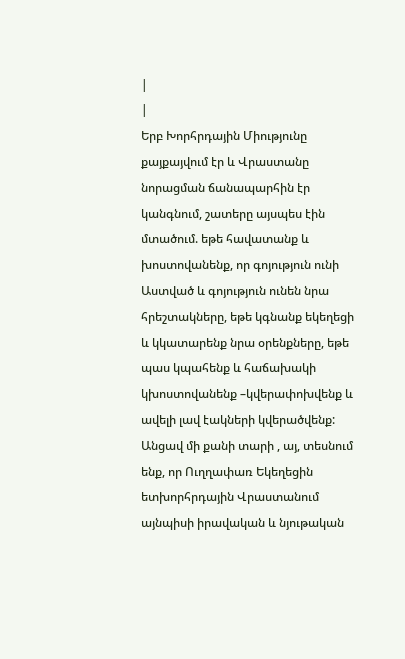|
|
Երբ Խորհրդային Միությունը քայքայվում էր և Վրաստանը նորացման ճանապարհին էր կանգնում, շատերը այսպես էին մտածում. եթե հավատանք և խոստովանենք, որ գոյություն ունի Աստված և գոյություն ունեն նրա հրեշտակները, եթե կգնանք եկեղեցի և կկատարենք նրա օրենքները, եթե պաս կպահենք և հաճախակի կխոստովանենք –կվերափոխվենք և ավելի լավ էակների կվերածվենք: Անցավ մի քանի տարի , այ, տեսնում ենք, որ Ուղղափառ Եկեղեցին ետխորհրդային Վրաստանում այնպիսի իրավական և նյութական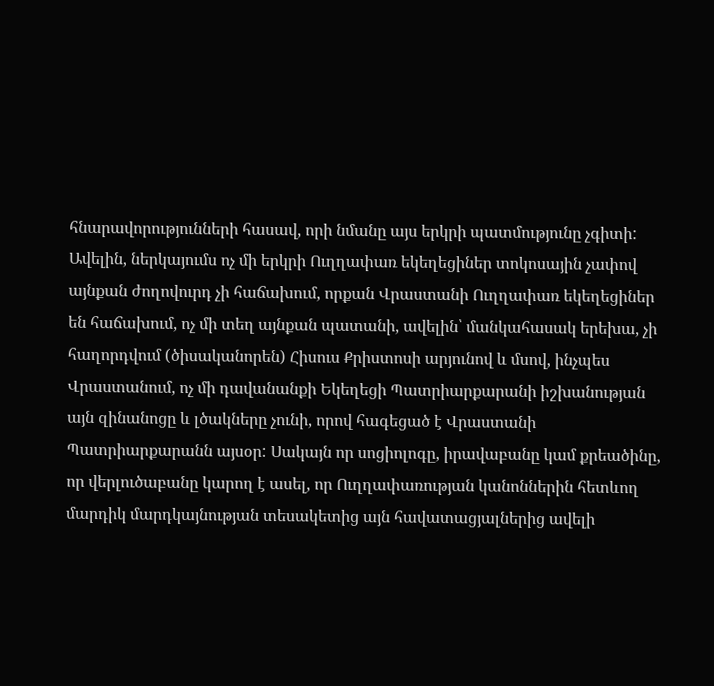հնարավորությունների հասավ, որի նմանը այս երկրի պատմությունը չգիտի: Ավելին, ներկայումս ոչ մի երկրի Ուղղափառ եկեղեցիներ տոկոսային չափով այնքան ժողովուրդ չի հաճախում, որքան Վրաստանի Ուղղափառ եկեղեցիներ են հաճախում, ոչ մի տեղ այնքան պատանի, ավելին՝ մանկահասակ երեխա, չի հաղորդվում (ծիսականորեն) Հիսուս Քրիստոսի արյունով և մսով, ինչպես Վրաստանում, ոչ մի դավանանքի Եկեղեցի Պատրիարքարանի իշխանության այն զինանոցը և լծակները չունի, որով հագեցած է Վրաստանի Պատրիարքարանն այսօր: Սակայն որ սոցիոլոգը, իրավաբանը կամ քրեածինը, որ վերլուծաբանը կարող է ասել, որ Ուղղափառության կանոններին հետևող մարդիկ մարդկայնության տեսակետից այն հավատացյալներից ավելի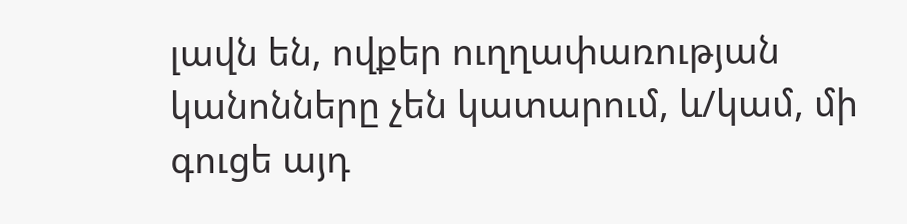լավն են, ովքեր ուղղափառության կանոնները չեն կատարում, և/կամ, մի գուցե այդ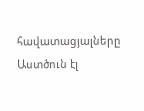հավատացյալները Աստծուն էլ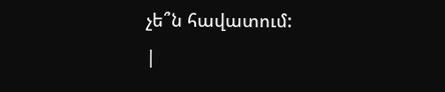չե՞ն հավատում:
|